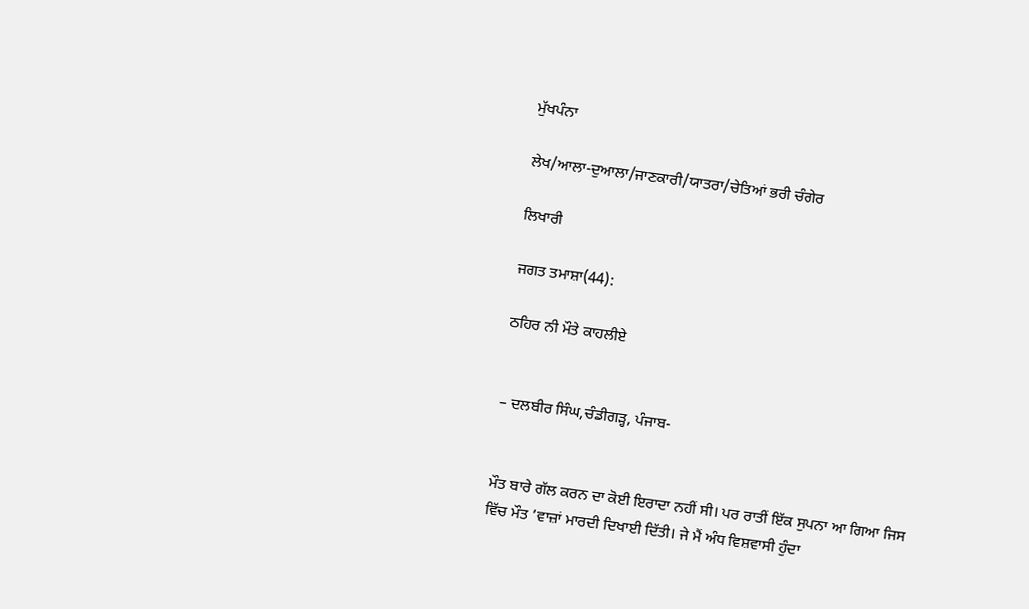ਮੁੱਖਪੰਨਾ

ਲੇਖ/ਆਲਾ-ਦੁਆਲਾ/ਜਾਣਕਾਰੀ/ਯਾਤਰਾ/ਚੇਤਿਆਂ ਭਰੀ ਚੰਗੇਰ

ਲਿਖਾਰੀ

ਜਗਤ ਤਮਾਸ਼ਾ(44):

ਠਹਿਰ ਨੀ ਮੌਤੇ ਕਾਹਲੀਏ


– ਦਲਬੀਰ ਸਿੰਘ,ਚੰਡੀਗੜ੍ਹ, ਪੰਜਾਬ-


ਮੌਤ ਬਾਰੇ ਗੱਲ ਕਰਨ ਦਾ ਕੋਈ ਇਰਾਦਾ ਨਹੀਂ ਸੀ। ਪਰ ਰਾਤੀਂ ਇੱਕ ਸੁਪਨਾ ਆ ਗਿਆ ਜਿਸ ਵਿੱਚ ਮੌਤ ’ਵਾਜ਼ਾਂ ਮਾਰਦੀ ਦਿਖਾਈ ਦਿੱਤੀ। ਜੇ ਮੈਂ ਅੰਧ ਵਿਸ਼ਵਾਸੀ ਹੁੰਦਾ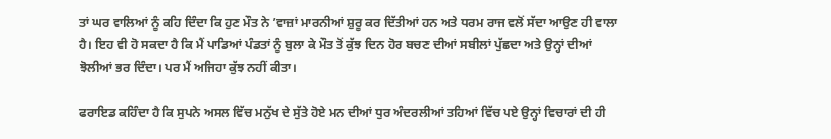ਤਾਂ ਘਰ ਵਾਲਿਆਂ ਨੂੰ ਕਹਿ ਦਿੰਦਾ ਕਿ ਹੁਣ ਮੌਤ ਨੇ ’ਵਾਜ਼ਾਂ ਮਾਰਨੀਆਂ ਸ਼ੁਰੂ ਕਰ ਦਿੱਤੀਆਂ ਹਨ ਅਤੇ ਧਰਮ ਰਾਜ ਵਲੋਂ ਸੱਦਾ ਆਉਣ ਹੀ ਵਾਲਾ ਹੈ। ਇਹ ਵੀ ਹੋ ਸਕਦਾ ਹੈ ਕਿ ਮੈਂ ਪਾਡਿਆਂ ਪੰਡਤਾਂ ਨੂੰ ਬੁਲਾ ਕੇ ਮੌਤ ਤੋਂ ਕੁੱਝ ਦਿਨ ਹੋਰ ਬਚਣ ਦੀਆਂ ਸਬੀਲਾਂ ਪੁੱਛਦਾ ਅਤੇ ਉਨ੍ਹਾਂ ਦੀਆਂ ਝੋਲੀਆਂ ਭਰ ਦਿੰਦਾ। ਪਰ ਮੈਂ ਅਜਿਹਾ ਕੁੱਝ ਨਹੀਂ ਕੀਤਾ।

ਫਰਾਇਡ ਕਹਿੰਦਾ ਹੈ ਕਿ ਸੁਪਨੇ ਅਸਲ ਵਿੱਚ ਮਨੁੱਖ ਦੇ ਸੁੱਤੇ ਹੋਏ ਮਨ ਦੀਆਂ ਧੁਰ ਅੰਦਰਲੀਆਂ ਤਹਿਆਂ ਵਿੱਚ ਪਏ ਉਨ੍ਹਾਂ ਵਿਚਾਰਾਂ ਦੀ ਹੀ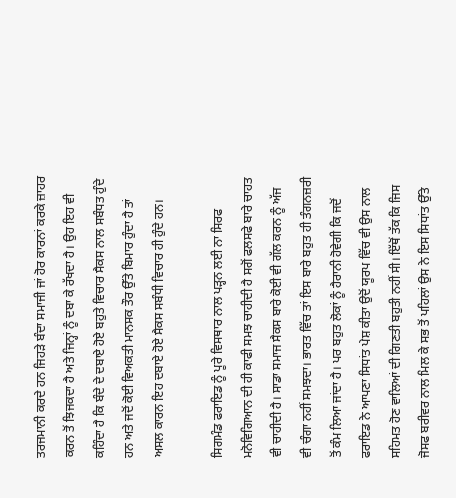ਤਰਜਮਾਨੀ ਕਰਦੇ ਹਨ ਜਿਹੜੇ ਬੰਦਾ ਸਮਾਜੀ ਜਾਂ ਹੋਰ ਕਾਰਨਾਂ ਕਰਕੇ ਜ਼ਾਹਰ ਕਰਨ ਤੋਂ ਝਿਜਕਦਾ ਹੈ ਅਤੇ ਜਿਨ੍ਹਾਂ ਨੂੰ ਦਬਾ ਕੇ ਰੱਖਦਾ ਹੈ। ਉਹ ਇਹ ਵੀ ਕਹਿੰਦਾ ਹੈ ਕਿ ਬੰਦੇ ਦੇ ਦਬਾਏ ਹੋਏ ਬਹੁਤੇ ਵਿਚਾਰ ਸੈਕਸ ਨਾਲ ਸਬੰਧਤ ਹੁੰਦੇ ਹਨ ਅਤੇ ਜਦੋਂ ਕੋਈ ਵਿਅਕਤੀ ਮਾਨਸਕ ਤੌਰ ਉੱਤੇ ਬਿਮਾਰ ਹੁੰਦਾ ਹੈ ਤਾਂ ਅਸਲ ਕਾਰਨ ਇਹ ਦਬਾਏ ਹੋਏ ਸੈਕਸ ਸਬੰਧੀ ਵਿਚਾਰ ਹੀ ਹੁੰਦੇ ਹਨ।

ਸਿਗਮੰਡ ਫਰਾਇਡ ਨੂੰ ਪੂਰੇ ਵਿਸਥਾਰ ਨਾਲ ਪੜ੍ਹਨ ਲਈ ਨਾ ਸਿਰਫ ਮਨੋਵਿਗਿਆਨ ਦੀ ਹੀ ਕਾਫੀ ਸਮਝ ਚਾਹੀਦੀ ਹੈ ਸਗੋਂ ਫਲਸਫੇ ਬਾਰੇ ਚਾਹਤ ਵੀ ਚਾਹੀਦੀ ਹੈ। ਸਾਡਾ ਸਮਾਜ ਸੈਕਸ ਬਾਰੇ ਕੋਈ ਵੀ ਗੱਲ ਕਰਨ ਨੂੰ ਅੱਜ ਵੀ ਚੰਗਾ ਨਹੀਂ ਸਮਝਦਾ। ਭਾਰਤ ਵਿੱਚ ਤਾਂ ਇਸ ਬਾਰੇ ਬਹੁਤ ਹੀ ਤੰਗਨਜ਼ਰੀ ਤੋਂ ਕੰਮ ਲਿਆ ਜਾਂਦਾ ਹੈ। ਪਰ ਬਹੁਤ ਲੋਕਾਂ ਨੂੰ ਹੈਰਾਨੀ ਹੋਵੇਗੀ ਕਿ ਜਦੋਂ ਫਰਾਇਡ ਨੇ ਆਪਣਾ ਸਿਧਾਂਤ ਪੇਸ਼ ਕੀਤਾ ਉਦੋਂ ਯੂਰਪ ਵਿੱਚ ਵੀ ਉਸ ਨਾਲ ਸਹਿਮਤ ਹੋਣ ਵਾਲਿਆਂ ਦੀ ਗਿਣਤੀ ਬਹੁਤੀ ਨਹੀਂ ਸੀ। ਇੱਥੋਂ ਤੱਕ ਕਿ ਜਿਸ ਜੋਸਫ ਬਰੀਵਰ ਨਾਲ ਮਿਲ ਕੇ ਸਭ ਤੋਂ ਪਹਿਲਾਂ ਉਸ ਨੇ ਇਸ ਸਿਧਾਂਤ ਉੱਤੇ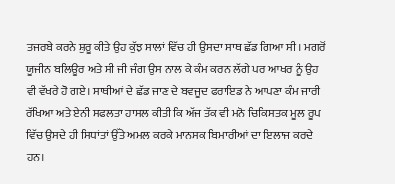ਤਜਰਬੇ ਕਰਨੇ ਸ਼ੁਰੂ ਕੀਤੇ ਉਹ ਕੁੱਝ ਸਾਲਾਂ ਵਿੱਚ ਹੀ ਉਸਦਾ ਸਾਥ ਛੱਡ ਗਿਆ ਸੀ। ਮਗਰੋਂ ਯੂਜੀਨ ਬਲਿਊਰ ਅਤੇ ਸੀ ਜੀ ਜੰਗ ਉਸ ਨਾਲ ਕੇ ਕੰਮ ਕਰਨ ਲੱਗੇ ਪਰ ਆਖਰ ਨੂੰ ਉਹ ਵੀ ਵੱਖਰੇ ਹੋ ਗਏ। ਸਾਥੀਆਂ ਦੇ ਛੱਡ ਜਾਣ ਦੇ ਬਵਜੂਦ ਫਰਾਇਡ ਨੇ ਆਪਣਾ ਕੰਮ ਜਾਰੀ ਰੱਖਿਆ ਅਤੇ ਏਨੀ ਸਫਲਤਾ ਹਾਸਲ ਕੀਤੀ ਕਿ ਅੱਜ ਤੱਕ ਵੀ ਮਨੋ ਚਿਕਿਸਤਕ ਮੂਲ ਰੂਪ ਵਿੱਚ ਉਸਦੇ ਹੀ ਸਿਧਾਂਤਾਂ ਉੱਤੇ ਅਮਲ ਕਰਕੇ ਮਾਨਸਕ ਬਿਮਾਰੀਆਂ ਦਾ ਇਲਾਜ ਕਰਦੇ ਹਨ।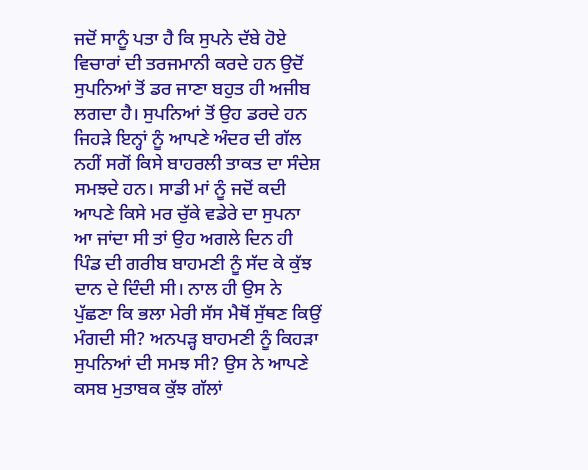ਜਦੋਂ ਸਾਨੂੰ ਪਤਾ ਹੈ ਕਿ ਸੁਪਨੇ ਦੱਬੇ ਹੋਏ ਵਿਚਾਰਾਂ ਦੀ ਤਰਜਮਾਨੀ ਕਰਦੇ ਹਨ ਉਦੋਂ ਸੁਪਨਿਆਂ ਤੋਂ ਡਰ ਜਾਣਾ ਬਹੁਤ ਹੀ ਅਜੀਬ ਲਗਦਾ ਹੈ। ਸੁਪਨਿਆਂ ਤੋਂ ਉਹ ਡਰਦੇ ਹਨ ਜਿਹੜੇ ਇਨ੍ਹਾਂ ਨੂੰ ਆਪਣੇ ਅੰਦਰ ਦੀ ਗੱਲ ਨਹੀਂ ਸਗੋਂ ਕਿਸੇ ਬਾਹਰਲੀ ਤਾਕਤ ਦਾ ਸੰਦੇਸ਼ ਸਮਝਦੇ ਹਨ। ਸਾਡੀ ਮਾਂ ਨੂੰ ਜਦੋਂ ਕਦੀ ਆਪਣੇ ਕਿਸੇ ਮਰ ਚੁੱਕੇ ਵਡੇਰੇ ਦਾ ਸੁਪਨਾ ਆ ਜਾਂਦਾ ਸੀ ਤਾਂ ਉਹ ਅਗਲੇ ਦਿਨ ਹੀ ਪਿੰਡ ਦੀ ਗਰੀਬ ਬਾਹਮਣੀ ਨੂੰ ਸੱਦ ਕੇ ਕੁੱਝ ਦਾਨ ਦੇ ਦਿੰਦੀ ਸੀ। ਨਾਲ ਹੀ ਉਸ ਨੇ ਪੁੱਛਣਾ ਕਿ ਭਲਾ ਮੇਰੀ ਸੱਸ ਮੈਥੋਂ ਸੁੱਥਣ ਕਿਉਂ ਮੰਗਦੀ ਸੀ? ਅਨਪੜ੍ਹ ਬਾਹਮਣੀ ਨੂੰ ਕਿਹੜਾ ਸੁਪਨਿਆਂ ਦੀ ਸਮਝ ਸੀ? ਉਸ ਨੇ ਆਪਣੇ ਕਸਬ ਮੁਤਾਬਕ ਕੁੱਝ ਗੱਲਾਂ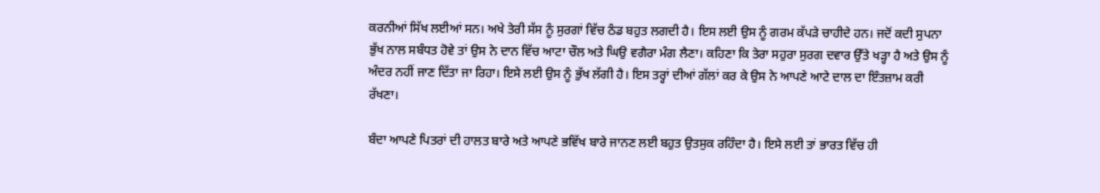ਕਰਨੀਆਂ ਸਿੱਖ ਲਈਆਂ ਸਨ। ਅਖੇ ਤੇਰੀ ਸੱਸ ਨੂੰ ਸੁਰਗਾਂ ਵਿੱਚ ਠੰਡ ਬਹੁਤ ਲਗਦੀ ਹੈ। ਇਸ ਲਈ ਉਸ ਨੂੰ ਗਰਮ ਕੱਪੜੇ ਚਾਹੀਦੇ ਹਨ। ਜਦੋਂ ਕਦੀ ਸੁਪਨਾ ਭੁੱਖ ਨਾਲ ਸਬੰਧਤ ਹੋਵੇ ਤਾਂ ਉਸ ਨੇ ਦਾਨ ਵਿੱਚ ਆਟਾ ਚੌਲ ਅਤੇ ਘਿਉ ਵਗੈਰਾ ਮੰਗ ਲੈਣਾ। ਕਹਿਣਾ ਕਿ ਤੇਰਾ ਸਹੁਰਾ ਸੁਰਗ ਦਵਾਰ ਉੱਤੇ ਖੜ੍ਹਾ ਹੈ ਅਤੇ ਉਸ ਨੂੰ ਅੰਦਰ ਨਹੀਂ ਜਾਣ ਦਿੱਤਾ ਜਾ ਰਿਹਾ। ਇਸੇ ਲਈ ਉਸ ਨੂੰ ਭੁੱਖ ਲੱਗੀ ਹੈ। ਇਸ ਤਰ੍ਹਾਂ ਦੀਆਂ ਗੱਲਾਂ ਕਰ ਕੇ ਉਸ ਨੇ ਆਪਣੇ ਆਟੇ ਦਾਲ ਦਾ ਇੰਤਜ਼ਾਮ ਕਰੀ ਰੱਖਣਾ।

ਬੰਦਾ ਆਪਣੇ ਪਿਤਰਾਂ ਦੀ ਹਾਲਤ ਬਾਰੇ ਅਤੇ ਆਪਣੇ ਭਵਿੱਖ ਬਾਰੇ ਜਾਨਣ ਲਈ ਬਹੁਤ ਉਤਸੁਕ ਰਹਿੰਦਾ ਹੈ। ਇਸੇ ਲਈ ਤਾਂ ਭਾਰਤ ਵਿੱਚ ਹੀ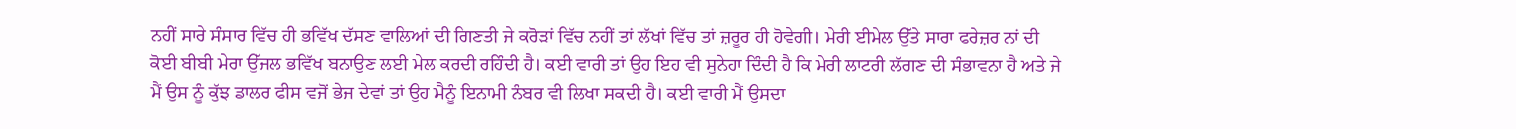ਨਹੀਂ ਸਾਰੇ ਸੰਸਾਰ ਵਿੱਚ ਹੀ ਭਵਿੱਖ ਦੱਸਣ ਵਾਲਿਆਂ ਦੀ ਗਿਣਤੀ ਜੇ ਕਰੋੜਾਂ ਵਿੱਚ ਨਹੀਂ ਤਾਂ ਲੱਖਾਂ ਵਿੱਚ ਤਾਂ ਜ਼ਰੂਰ ਹੀ ਹੋਵੇਗੀ। ਮੇਰੀ ਈਮੇਲ ਉੱਤੇ ਸਾਰਾ ਫਰੇਜ਼ਰ ਨਾਂ ਦੀ ਕੋਈ ਬੀਬੀ ਮੇਰਾ ਉੱਜਲ ਭਵਿੱਖ ਬਨਾਉਣ ਲਈ ਮੇਲ ਕਰਦੀ ਰਹਿੰਦੀ ਹੈ। ਕਈ ਵਾਰੀ ਤਾਂ ਉਹ ਇਹ ਵੀ ਸੁਨੇਹਾ ਦਿੰਦੀ ਹੈ ਕਿ ਮੇਰੀ ਲਾਟਰੀ ਲੱਗਣ ਦੀ ਸੰਭਾਵਨਾ ਹੈ ਅਤੇ ਜੇ ਮੈਂ ਉਸ ਨੂੰ ਕੁੱਝ ਡਾਲਰ ਫੀਸ ਵਜੋਂ ਭੇਜ ਦੇਵਾਂ ਤਾਂ ਉਹ ਮੈਨੂੰ ਇਨਾਮੀ ਨੰਬਰ ਵੀ ਲਿਖਾ ਸਕਦੀ ਹੈ। ਕਈ ਵਾਰੀ ਮੈਂ ਉਸਦਾ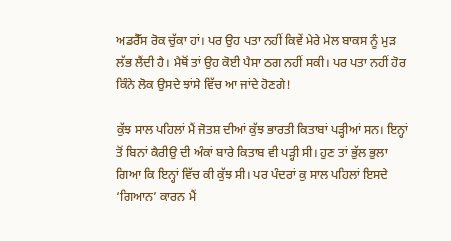ਅਡਰੈੱਸ ਰੋਕ ਚੁੱਕਾ ਹਾਂ। ਪਰ ਉਹ ਪਤਾ ਨਹੀਂ ਕਿਵੇਂ ਮੇਰੇ ਮੇਲ ਬਾਕਸ ਨੂੰ ਮੁੜ ਲੱਭ ਲੈਂਦੀ ਹੈ। ਮੈਥੋਂ ਤਾਂ ਉਹ ਕੋਈ ਪੈਸਾ ਠਗ ਨਹੀਂ ਸਕੀ। ਪਰ ਪਤਾ ਨਹੀਂ ਹੋਰ ਕਿੰਨੇ ਲੋਕ ਉਸਦੇ ਝਾਂਸੇ ਵਿੱਚ ਆ ਜਾਂਦੇ ਹੋਣਗੇ!

ਕੁੱਝ ਸਾਲ ਪਹਿਲਾਂ ਮੈਂ ਜੋਤਸ਼ ਦੀਆਂ ਕੁੱਝ ਭਾਰਤੀ ਕਿਤਾਬਾਂ ਪੜ੍ਹੀਆਂ ਸਨ। ਇਨ੍ਹਾਂ ਤੋਂ ਬਿਨਾਂ ਕੈਰੀਉ ਦੀ ਅੰਕਾਂ ਬਾਰੇ ਕਿਤਾਬ ਵੀ ਪੜ੍ਹੀ ਸੀ। ਹੁਣ ਤਾਂ ਭੁੱਲ ਭੁਲਾ ਗਿਆ ਕਿ ਇਨ੍ਹਾਂ ਵਿੱਚ ਕੀ ਕੁੱਝ ਸੀ। ਪਰ ਪੰਦਰਾਂ ਕੁ ਸਾਲ ਪਹਿਲਾਂ ਇਸਦੇ ‘ਗਿਆਨ’ ਕਾਰਨ ਮੈਂ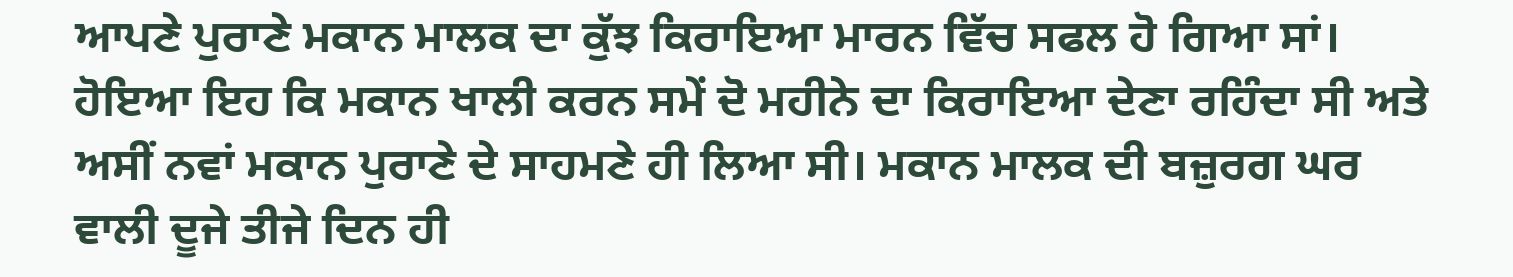ਆਪਣੇ ਪੁਰਾਣੇ ਮਕਾਨ ਮਾਲਕ ਦਾ ਕੁੱਝ ਕਿਰਾਇਆ ਮਾਰਨ ਵਿੱਚ ਸਫਲ ਹੋ ਗਿਆ ਸਾਂ। ਹੋਇਆ ਇਹ ਕਿ ਮਕਾਨ ਖਾਲੀ ਕਰਨ ਸਮੇਂ ਦੋ ਮਹੀਨੇ ਦਾ ਕਿਰਾਇਆ ਦੇਣਾ ਰਹਿੰਦਾ ਸੀ ਅਤੇ ਅਸੀਂ ਨਵਾਂ ਮਕਾਨ ਪੁਰਾਣੇ ਦੇ ਸਾਹਮਣੇ ਹੀ ਲਿਆ ਸੀ। ਮਕਾਨ ਮਾਲਕ ਦੀ ਬਜ਼ੁਰਗ ਘਰ ਵਾਲੀ ਦੂਜੇ ਤੀਜੇ ਦਿਨ ਹੀ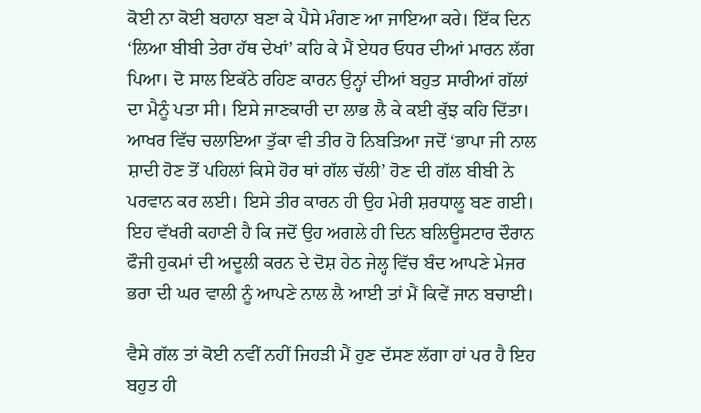ਕੋਈ ਨਾ ਕੋਈ ਬਹਾਨਾ ਬਣਾ ਕੇ ਪੈਸੇ ਮੰਗਣ ਆ ਜਾਇਆ ਕਰੇ। ਇੱਕ ਦਿਨ ‘ਲਿਆ ਬੀਬੀ ਤੇਰਾ ਹੱਥ ਦੇਖਾਂ’ ਕਹਿ ਕੇ ਮੈਂ ਏਧਰ ਓਧਰ ਦੀਆਂ ਮਾਰਨ ਲੱਗ ਪਿਆ। ਦੋ ਸਾਲ ਇਕੱਠੇ ਰਹਿਣ ਕਾਰਨ ਉਨ੍ਹਾਂ ਦੀਆਂ ਬਹੁਤ ਸਾਰੀਆਂ ਗੱਲਾਂ ਦਾ ਮੈਨੂੰ ਪਤਾ ਸੀ। ਇਸੇ ਜਾਣਕਾਰੀ ਦਾ ਲਾਭ ਲੈ ਕੇ ਕਈ ਕੁੱਝ ਕਹਿ ਦਿੱਤਾ। ਆਖਰ ਵਿੱਚ ਚਲਾਇਆ ਤੁੱਕਾ ਵੀ ਤੀਰ ਹੋ ਨਿਬੜਿਆ ਜਦੋਂ ‘ਭਾਪਾ ਜੀ ਨਾਲ ਸ਼ਾਦੀ ਹੋਣ ਤੋਂ ਪਹਿਲਾਂ ਕਿਸੇ ਹੋਰ ਥਾਂ ਗੱਲ ਚੱਲੀ’ ਹੋਣ ਦੀ ਗੱਲ ਬੀਬੀ ਨੇ ਪਰਵਾਨ ਕਰ ਲਈ। ਇਸੇ ਤੀਰ ਕਾਰਨ ਹੀ ਉਹ ਮੇਰੀ ਸ਼ਰਧਾਲੂ ਬਣ ਗਈ। ਇਹ ਵੱਖਰੀ ਕਹਾਣੀ ਹੈ ਕਿ ਜਦੋਂ ਉਹ ਅਗਲੇ ਹੀ ਦਿਨ ਬਲਿਊਸਟਾਰ ਦੌਰਾਨ ਫੌਜੀ ਹੁਕਮਾਂ ਦੀ ਅਦੂਲੀ ਕਰਨ ਦੇ ਦੋਸ਼ ਹੇਠ ਜੇਲ੍ਹ ਵਿੱਚ ਬੰਦ ਆਪਣੇ ਮੇਜਰ ਭਰਾ ਦੀ ਘਰ ਵਾਲੀ ਨੂੰ ਆਪਣੇ ਨਾਲ ਲੈ ਆਈ ਤਾਂ ਮੈਂ ਕਿਵੇਂ ਜਾਨ ਬਚਾਈ।

ਵੈਸੇ ਗੱਲ ਤਾਂ ਕੋਈ ਨਵੀਂ ਨਹੀਂ ਜਿਹੜੀ ਮੈਂ ਹੁਣ ਦੱਸਣ ਲੱਗਾ ਹਾਂ ਪਰ ਹੈ ਇਹ ਬਹੁਤ ਹੀ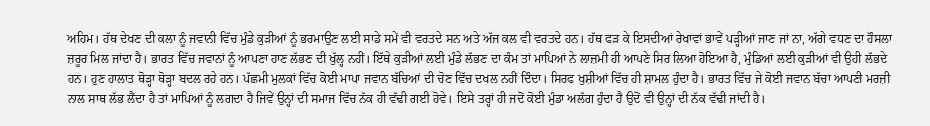ਅਹਿਮ। ਹੱਥ ਦੇਖਣ ਦੀ ਕਲਾ ਨੂੰ ਜਵਾਨੀ ਵਿੱਚ ਮੁੰਡੇ ਕੁੜੀਆਂ ਨੂੰ ਭਰਮਾਉਣ ਲਈ ਸਾਡੇ ਸਮੇਂ ਵੀ ਵਰਤਦੇ ਸਨ ਅਤੇ ਅੱਜ ਕਲ ਵੀ ਵਰਤਦੇ ਹਨ। ਹੱਥ ਫੜ ਕੇ ਇਸਦੀਆਂ ਰੇਖਾਵਾਂ ਭਾਵੇਂ ਪੜ੍ਹੀਆਂ ਜਾਣ ਜਾਂ ਨਾ, ਅੱਗੇ ਵਧਣ ਦਾ ਹੌਸਲਾ ਜ਼ਰੂਰ ਮਿਲ ਜਾਂਦਾ ਹੈ। ਭਾਰਤ ਵਿੱਚ ਜਵਾਨਾਂ ਨੂੰ ਆਪਣਾ ਹਾਣ ਲੱਭਣ ਦੀ ਖੁੱਲ੍ਹ ਨਹੀਂ। ਇੱਥੇ ਕੁੜੀਆਂ ਲਈ ਮੁੰਡੇ ਲੱਭਣ ਦਾ ਕੰਮ ਤਾਂ ਮਾਪਿਆਂ ਨੇ ਲਾਜ਼ਮੀ ਹੀ ਆਪਣੇ ਸਿਰ ਲਿਆ ਹੋਇਆ ਹੈ, ਮੁੰਡਿਆਂ ਲਈ ਕੁੜੀਆਂ ਵੀ ਉਹੀ ਲੱਭਦੇ ਹਨ। ਹੁਣ ਹਾਲਾਤ ਥੋੜ੍ਹਾ ਥੋੜ੍ਹਾ ਬਦਲ ਰਹੇ ਹਨ। ਪੱਛਮੀ ਮੁਲਕਾਂ ਵਿੱਚ ਕੋਈ ਮਾਪਾ ਜਵਾਨ ਬੱਚਿਆਂ ਦੀ ਚੋਣ ਵਿੱਚ ਦਖਲ ਨਹੀਂ ਦਿੰਦਾ। ਸਿਰਫ ਖੁਸ਼ੀਆਂ ਵਿੱਚ ਹੀ ਸ਼ਾਮਲ ਹੁੰਦਾ ਹੈ। ਭਾਰਤ ਵਿੱਚ ਜੇ ਕੋਈ ਜਵਾਨ ਬੱਚਾ ਆਪਣੀ ਮਰਜ਼ੀ ਨਾਲ ਸਾਥ ਲੱਭ ਲੈਂਦਾ ਹੈ ਤਾਂ ਮਾਪਿਆਂ ਨੂੰ ਲਗਦਾ ਹੈ ਜਿਵੇਂ ਉਨ੍ਹਾਂ ਦੀ ਸਮਾਜ ਵਿੱਚ ਨੱਕ ਹੀ ਵੱਢੀ ਗਈ ਹੋਵੇ। ਇਸੇ ਤਰ੍ਹਾਂ ਹੀ ਜਦੋਂ ਕੋਈ ਮੁੰਡਾ ਅਲੱਗ ਹੁੰਦਾ ਹੈ ਉਦੋਂ ਵੀ ਉਨ੍ਹਾਂ ਦੀ ਨੱਕ ਵੱਢੀ ਜਾਂਦੀ ਹੈ।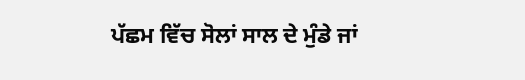ਪੱਛਮ ਵਿੱਚ ਸੋਲਾਂ ਸਾਲ ਦੇ ਮੁੰਡੇ ਜਾਂ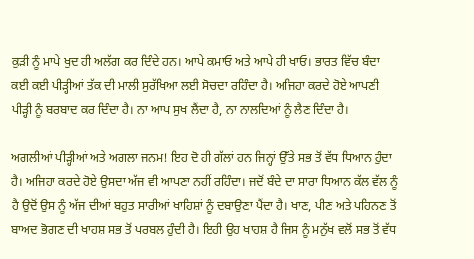ਕੁੜੀ ਨੂੰ ਮਾਪੇ ਖੁਦ ਹੀ ਅਲੱਗ ਕਰ ਦਿੰਦੇ ਹਨ। ਆਪੇ ਕਮਾਓ ਅਤੇ ਆਪੇ ਹੀ ਖਾਓ। ਭਾਰਤ ਵਿੱਚ ਬੰਦਾ ਕਈ ਕਈ ਪੀੜ੍ਹੀਆਂ ਤੱਕ ਦੀ ਮਾਲੀ ਸੁਰੱਖਿਆ ਲਈ ਸੋਚਦਾ ਰਹਿੰਦਾ ਹੈ। ਅਜਿਹਾ ਕਰਦੇ ਹੋਏ ਆਪਣੀ ਪੀੜ੍ਹੀ ਨੂੰ ਬਰਬਾਦ ਕਰ ਦਿੰਦਾ ਹੈ। ਨਾ ਆਪ ਸੁਖ ਲੈਂਦਾ ਹੈ, ਨਾ ਨਾਲਦਿਆਂ ਨੂੰ ਲੈਣ ਦਿੰਦਾ ਹੈ।

ਅਗਲੀਆਂ ਪੀੜ੍ਹੀਆਂ ਅਤੇ ਅਗਲਾ ਜਨਮ! ਇਹ ਦੋ ਹੀ ਗੱਲਾਂ ਹਨ ਜਿਨ੍ਹਾਂ ਉੱਤੇ ਸਭ ਤੋਂ ਵੱਧ ਧਿਆਨ ਹੁੰਦਾ ਹੈ। ਅਜਿਹਾ ਕਰਦੇ ਹੋਏ ਉਸਦਾ ਅੱਜ ਵੀ ਆਪਣਾ ਨਹੀਂ ਰਹਿੰਦਾ। ਜਦੋਂ ਬੰਦੇ ਦਾ ਸਾਰਾ ਧਿਆਨ ਕੱਲ ਵੱਲ ਨੂੰ ਹੈ ਉਦੋਂ ਉਸ ਨੂੰ ਅੱਜ ਦੀਆਂ ਬਹੁਤ ਸਾਰੀਆਂ ਖਾਹਿਸ਼ਾਂ ਨੂੰ ਦਬਾਉਣਾ ਪੈਂਦਾ ਹੈ। ਖਾਣ, ਪੀਣ ਅਤੇ ਪਹਿਨਣ ਤੋਂ ਬਾਅਦ ਭੋਗਣ ਦੀ ਖਾਹਸ਼ ਸਭ ਤੋਂ ਪਰਬਲ ਹੁੰਦੀ ਹੈ। ਇਹੀ ਉਹ ਖਾਹਸ਼ ਹੈ ਜਿਸ ਨੂੰ ਮਨੁੱਖ ਵਲੋਂ ਸਭ ਤੋਂ ਵੱਧ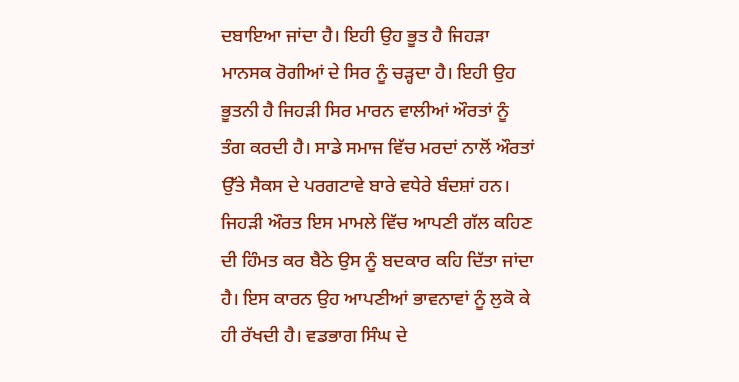ਦਬਾਇਆ ਜਾਂਦਾ ਹੈ। ਇਹੀ ਉਹ ਭੂਤ ਹੈ ਜਿਹੜਾ ਮਾਨਸਕ ਰੋਗੀਆਂ ਦੇ ਸਿਰ ਨੂੰ ਚੜ੍ਹਦਾ ਹੈ। ਇਹੀ ਉਹ ਭੂਤਨੀ ਹੈ ਜਿਹੜੀ ਸਿਰ ਮਾਰਨ ਵਾਲੀਆਂ ਔਰਤਾਂ ਨੂੰ ਤੰਗ ਕਰਦੀ ਹੈ। ਸਾਡੇ ਸਮਾਜ ਵਿੱਚ ਮਰਦਾਂ ਨਾਲੋਂ ਔਰਤਾਂ ਉੱਤੇ ਸੈਕਸ ਦੇ ਪਰਗਟਾਵੇ ਬਾਰੇ ਵਧੇਰੇ ਬੰਦਸ਼ਾਂ ਹਨ। ਜਿਹੜੀ ਔਰਤ ਇਸ ਮਾਮਲੇ ਵਿੱਚ ਆਪਣੀ ਗੱਲ ਕਹਿਣ ਦੀ ਹਿੰਮਤ ਕਰ ਬੈਠੇ ਉਸ ਨੂੰ ਬਦਕਾਰ ਕਹਿ ਦਿੱਤਾ ਜਾਂਦਾ ਹੈ। ਇਸ ਕਾਰਨ ਉਹ ਆਪਣੀਆਂ ਭਾਵਨਾਵਾਂ ਨੂੰ ਲੁਕੋ ਕੇ ਹੀ ਰੱਖਦੀ ਹੈ। ਵਡਭਾਗ ਸਿੰਘ ਦੇ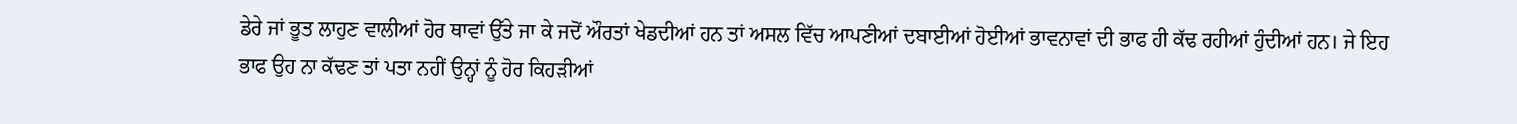ਡੇਰੇ ਜਾਂ ਭੂਤ ਲਾਹੁਣ ਵਾਲੀਆਂ ਹੋਰ ਥਾਵਾਂ ਉੱਤੇ ਜਾ ਕੇ ਜਦੋਂ ਔਰਤਾਂ ਖੇਡਦੀਆਂ ਹਨ ਤਾਂ ਅਸਲ ਵਿੱਚ ਆਪਣੀਆਂ ਦਬਾਈਆਂ ਹੋਈਆਂ ਭਾਵਨਾਵਾਂ ਦੀ ਭਾਫ ਹੀ ਕੱਢ ਰਹੀਆਂ ਹੁੰਦੀਆਂ ਹਨ। ਜੇ ਇਹ ਭਾਫ ਉਹ ਨਾ ਕੱਢਣ ਤਾਂ ਪਤਾ ਨਹੀਂ ਉਨ੍ਹਾਂ ਨੂੰ ਹੋਰ ਕਿਹੜੀਆਂ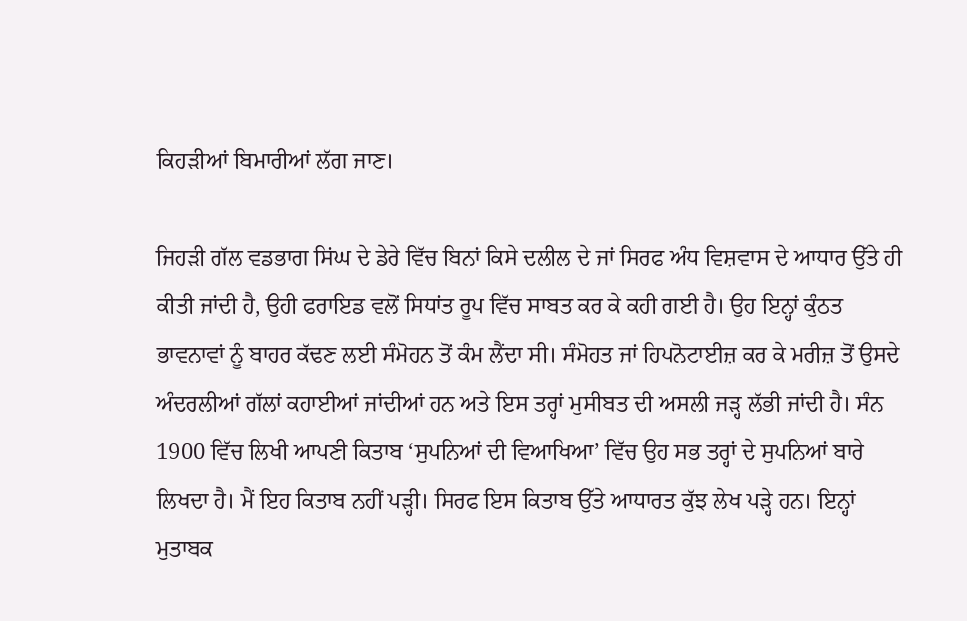ਕਿਹੜੀਆਂ ਬਿਮਾਰੀਆਂ ਲੱਗ ਜਾਣ।

ਜਿਹੜੀ ਗੱਲ ਵਡਭਾਗ ਸਿਂਘ ਦੇ ਡੇਰੇ ਵਿੱਚ ਬਿਨਾਂ ਕਿਸੇ ਦਲੀਲ ਦੇ ਜਾਂ ਸਿਰਫ ਅੰਧ ਵਿਸ਼ਵਾਸ ਦੇ ਆਧਾਰ ਉੱਤੇ ਹੀ ਕੀਤੀ ਜਾਂਦੀ ਹੈ, ਉਹੀ ਫਰਾਇਡ ਵਲੋਂ ਸਿਧਾਂਤ ਰੂਪ ਵਿੱਚ ਸਾਬਤ ਕਰ ਕੇ ਕਹੀ ਗਈ ਹੈ। ਉਹ ਇਨ੍ਹਾਂ ਕੁੰਠਤ ਭਾਵਨਾਵਾਂ ਨੂੰ ਬਾਹਰ ਕੱਢਣ ਲਈ ਸੰਮੋਹਨ ਤੋਂ ਕੰਮ ਲੈਂਦਾ ਸੀ। ਸੰਮੋਹਤ ਜਾਂ ਹਿਪਨੋਟਾਈਜ਼ ਕਰ ਕੇ ਮਰੀਜ਼ ਤੋਂ ਉਸਦੇ ਅੰਦਰਲੀਆਂ ਗੱਲਾਂ ਕਹਾਈਆਂ ਜਾਂਦੀਆਂ ਹਨ ਅਤੇ ਇਸ ਤਰ੍ਹਾਂ ਮੁਸੀਬਤ ਦੀ ਅਸਲੀ ਜੜ੍ਹ ਲੱਭੀ ਜਾਂਦੀ ਹੈ। ਸੰਨ 1900 ਵਿੱਚ ਲਿਖੀ ਆਪਣੀ ਕਿਤਾਬ ‘ਸੁਪਨਿਆਂ ਦੀ ਵਿਆਖਿਆ’ ਵਿੱਚ ਉਹ ਸਭ ਤਰ੍ਹਾਂ ਦੇ ਸੁਪਨਿਆਂ ਬਾਰੇ ਲਿਖਦਾ ਹੈ। ਮੈਂ ਇਹ ਕਿਤਾਬ ਨਹੀਂ ਪੜ੍ਹੀ। ਸਿਰਫ ਇਸ ਕਿਤਾਬ ਉੱਤੇ ਆਧਾਰਤ ਕੁੱਝ ਲੇਖ ਪੜ੍ਹੇ ਹਨ। ਇਨ੍ਹਾਂ ਮੁਤਾਬਕ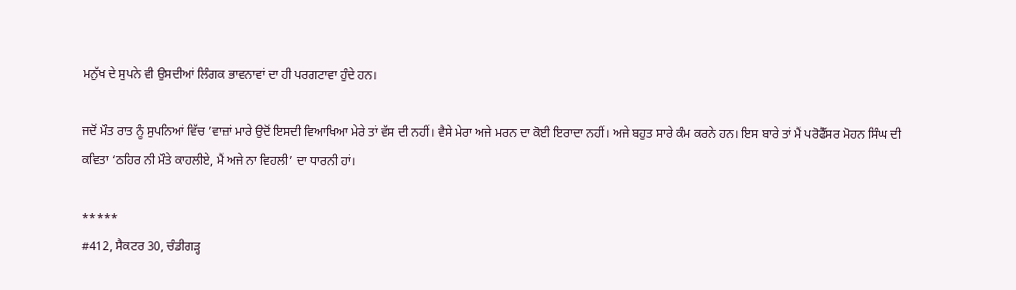ਮਨੁੱਖ ਦੇ ਸੁਪਨੇ ਵੀ ਉਸਦੀਆਂ ਲਿੰਗਕ ਭਾਵਨਾਵਾਂ ਦਾ ਹੀ ਪਰਗਟਾਵਾ ਹੁੰਦੇ ਹਨ।

ਜਦੋਂ ਮੌਤ ਰਾਤ ਨੂੰ ਸੁਪਨਿਆਂ ਵਿੱਚ ’ਵਾਜ਼ਾਂ ਮਾਰੇ ਉਦੋਂ ਇਸਦੀ ਵਿਆਖਿਆ ਮੇਰੇ ਤਾਂ ਵੱਸ ਦੀ ਨਹੀਂ। ਵੈਸੇ ਮੇਰਾ ਅਜੇ ਮਰਨ ਦਾ ਕੋਈ ਇਰਾਦਾ ਨਹੀਂ। ਅਜੇ ਬਹੁਤ ਸਾਰੇ ਕੰਮ ਕਰਨੇ ਹਨ। ਇਸ ਬਾਰੇ ਤਾਂ ਮੈਂ ਪਰੋਫੈੱਸਰ ਮੋਹਨ ਸਿੰਘ ਦੀ ਕਵਿਤਾ ‘ਠਹਿਰ ਨੀ ਮੌਤੇ ਕਾਹਲੀਏ, ਮੈਂ ਅਜੇ ਨਾ ਵਿਹਲੀ’ ਦਾ ਧਾਰਨੀ ਹਾਂ।

*****
#412, ਸੈਕਟਰ 30, ਚੰਡੀਗੜ੍ਹ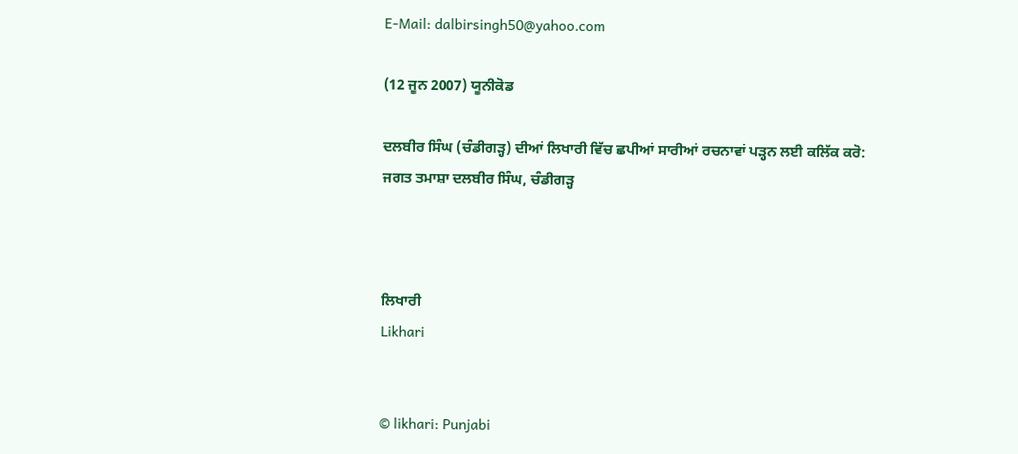E-Mail: dalbirsingh50@yahoo.com

(12 ਜੂਨ 2007) ਯੂਨੀਕੋਡ

ਦਲਬੀਰ ਸਿੰਘ (ਚੰਡੀਗੜ੍ਹ) ਦੀਆਂ ਲਿਖਾਰੀ ਵਿੱਚ ਛਪੀਆਂ ਸਾਰੀਆਂ ਰਚਨਾਵਾਂ ਪੜ੍ਹਨ ਲਈ ਕਲਿੱਕ ਕਰੋ:
ਜਗਤ ਤਮਾਸ਼ਾ ਦਲਬੀਰ ਸਿੰਘ, ਚੰਡੀਗੜ੍ਹ



ਲਿਖਾਰੀ
Likhari


© likhari: Punjabi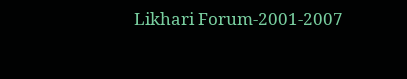Likhari Forum-2001-2007